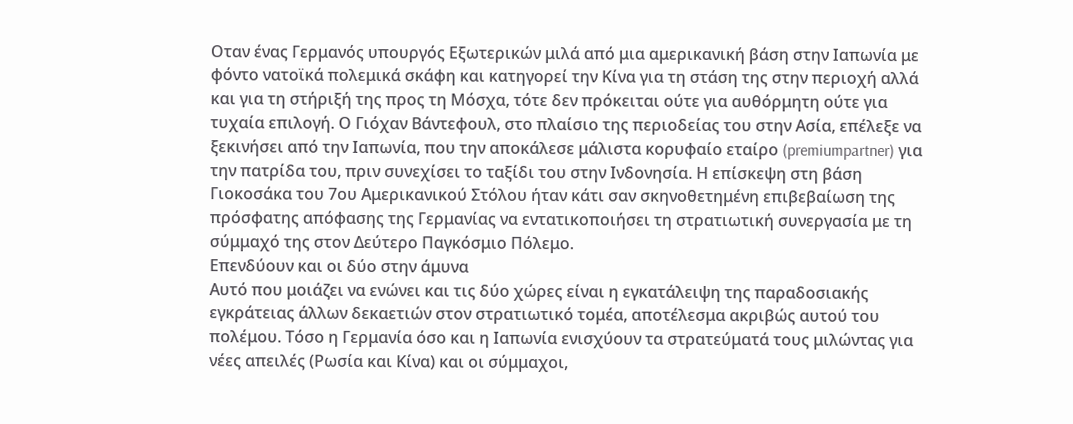Οταν ένας Γερμανός υπουργός Εξωτερικών μιλά από μια αμερικανική βάση στην Ιαπωνία με φόντο νατοϊκά πολεμικά σκάφη και κατηγορεί την Κίνα για τη στάση της στην περιοχή αλλά και για τη στήριξή της προς τη Μόσχα, τότε δεν πρόκειται ούτε για αυθόρμητη ούτε για τυχαία επιλογή. Ο Γιόχαν Βάντεφουλ, στο πλαίσιο της περιοδείας του στην Ασία, επέλεξε να ξεκινήσει από την Ιαπωνία, που την αποκάλεσε μάλιστα κορυφαίο εταίρο (premiumpartner) για την πατρίδα του, πριν συνεχίσει το ταξίδι του στην Ινδονησία. Η επίσκεψη στη βάση Γιοκοσάκα του 7ου Αμερικανικού Στόλου ήταν κάτι σαν σκηνοθετημένη επιβεβαίωση της πρόσφατης απόφασης της Γερμανίας να εντατικοποιήσει τη στρατιωτική συνεργασία με τη σύμμαχό της στον Δεύτερο Παγκόσμιο Πόλεμο.
Επενδύουν και οι δύο στην άμυνα
Αυτό που μοιάζει να ενώνει και τις δύο χώρες είναι η εγκατάλειψη της παραδοσιακής εγκράτειας άλλων δεκαετιών στον στρατιωτικό τομέα, αποτέλεσμα ακριβώς αυτού του πολέμου. Τόσο η Γερμανία όσο και η Ιαπωνία ενισχύουν τα στρατεύματά τους μιλώντας για νέες απειλές (Ρωσία και Κίνα) και οι σύμμαχοι,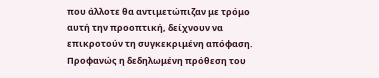που άλλοτε θα αντιμετώπιζαν με τρόμο αυτή την προοπτική, δείχνουν να επικροτούν τη συγκεκριμένη απόφαση.
Προφανώς η δεδηλωμένη πρόθεση του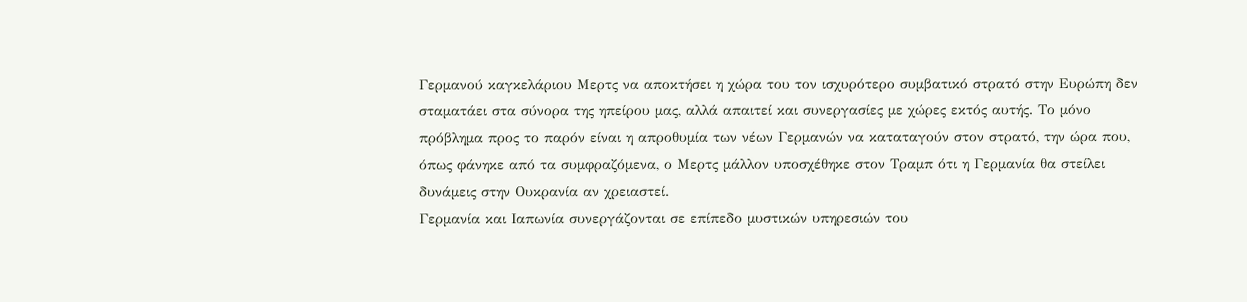Γερμανού καγκελάριου Μερτς να αποκτήσει η χώρα του τον ισχυρότερο συμβατικό στρατό στην Ευρώπη δεν σταματάει στα σύνορα της ηπείρου μας, αλλά απαιτεί και συνεργασίες με χώρες εκτός αυτής. Το μόνο πρόβλημα προς το παρόν είναι η απροθυμία των νέων Γερμανών να καταταγούν στον στρατό, την ώρα που, όπως φάνηκε από τα συμφραζόμενα, ο Μερτς μάλλον υποσχέθηκε στον Τραμπ ότι η Γερμανία θα στείλει δυνάμεις στην Ουκρανία αν χρειαστεί.
Γερμανία και Ιαπωνία συνεργάζονται σε επίπεδο μυστικών υπηρεσιών του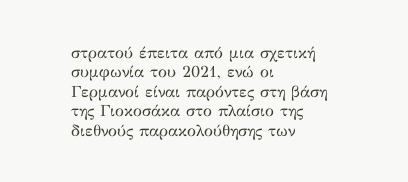στρατού έπειτα από μια σχετική συμφωνία του 2021, ενώ οι Γερμανοί είναι παρόντες στη βάση της Γιοκοσάκα στο πλαίσιο της διεθνούς παρακολούθησης των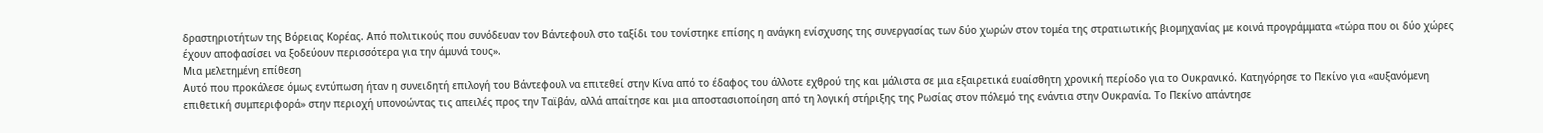δραστηριοτήτων της Βόρειας Κορέας. Από πολιτικούς που συνόδευαν τον Βάντεφουλ στο ταξίδι του τονίστηκε επίσης η ανάγκη ενίσχυσης της συνεργασίας των δύο χωρών στον τομέα της στρατιωτικής βιομηχανίας με κοινά προγράμματα «τώρα που οι δύο χώρες έχουν αποφασίσει να ξοδεύουν περισσότερα για την άμυνά τους».
Μια μελετημένη επίθεση
Αυτό που προκάλεσε όμως εντύπωση ήταν η συνειδητή επιλογή του Βάντεφουλ να επιτεθεί στην Κίνα από το έδαφος του άλλοτε εχθρού της και μάλιστα σε μια εξαιρετικά ευαίσθητη χρονική περίοδο για το Ουκρανικό. Κατηγόρησε το Πεκίνο για «αυξανόμενη επιθετική συμπεριφορά» στην περιοχή υπονοώντας τις απειλές προς την Ταϊβάν, αλλά απαίτησε και μια αποστασιοποίηση από τη λογική στήριξης της Ρωσίας στον πόλεμό της ενάντια στην Ουκρανία. Το Πεκίνο απάντησε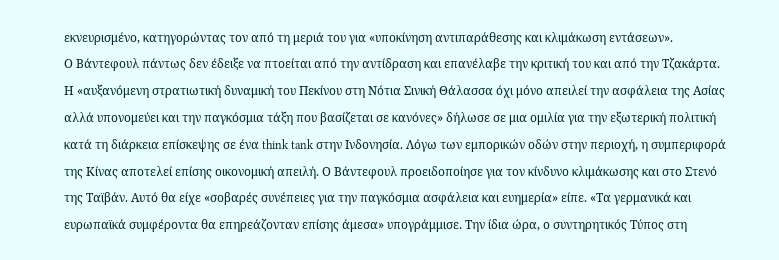εκνευρισμένο, κατηγορώντας τον από τη μεριά του για «υποκίνηση αντιπαράθεσης και κλιμάκωση εντάσεων».
Ο Βάντεφουλ πάντως δεν έδειξε να πτοείται από την αντίδραση και επανέλαβε την κριτική του και από την Τζακάρτα. Η «αυξανόμενη στρατιωτική δυναμική του Πεκίνου στη Νότια Σινική Θάλασσα όχι μόνο απειλεί την ασφάλεια της Ασίας αλλά υπονομεύει και την παγκόσμια τάξη που βασίζεται σε κανόνες» δήλωσε σε μια ομιλία για την εξωτερική πολιτική κατά τη διάρκεια επίσκεψης σε ένα think tank στην Ινδονησία. Λόγω των εμπορικών οδών στην περιοχή, η συμπεριφορά της Κίνας αποτελεί επίσης οικονομική απειλή. Ο Βάντεφουλ προειδοποίησε για τον κίνδυνο κλιμάκωσης και στο Στενό της Ταϊβάν. Αυτό θα είχε «σοβαρές συνέπειες για την παγκόσμια ασφάλεια και ευημερία» είπε. «Τα γερμανικά και ευρωπαϊκά συμφέροντα θα επηρεάζονταν επίσης άμεσα» υπογράμμισε. Την ίδια ώρα, ο συντηρητικός Τύπος στη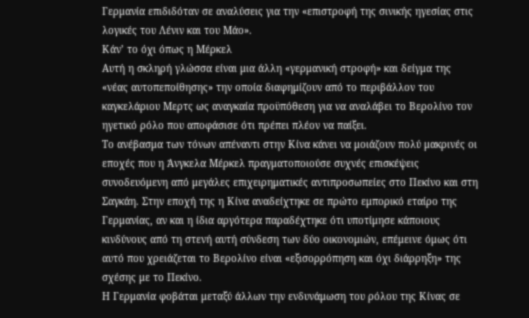Γερμανία επιδιδόταν σε αναλύσεις για την «επιστροφή της σινικής ηγεσίας στις λογικές του Λένιν και του Μάο».
Κάν’ το όχι όπως η Μέρκελ
Αυτή η σκληρή γλώσσα είναι μια άλλη «γερμανική στροφή» και δείγμα της «νέας αυτοπεποίθησης» την οποία διαφημίζουν από το περιβάλλον του καγκελάριου Μερτς ως αναγκαία προϋπόθεση για να αναλάβει το Βερολίνο τον ηγετικό ρόλο που αποφάσισε ότι πρέπει πλέον να παίξει.
Το ανέβασμα των τόνων απέναντι στην Κίνα κάνει να μοιάζουν πολύ μακρινές οι εποχές που η Άνγκελα Μέρκελ πραγματοποιούσε συχνές επισκέψεις συνοδευόμενη από μεγάλες επιχειρηματικές αντιπροσωπείες στο Πεκίνο και στη Σαγκάη. Στην εποχή της η Κίνα αναδείχτηκε σε πρώτο εμπορικό εταίρο της Γερμανίας, αν και η ίδια αργότερα παραδέχτηκε ότι υποτίμησε κάποιους κινδύνους από τη στενή αυτή σύνδεση των δύο οικονομιών, επέμεινε όμως ότι αυτό που χρειάζεται το Βερολίνο είναι «εξισορρόπηση και όχι διάρρηξη» της σχέσης με το Πεκίνο.
Η Γερμανία φοβάται μεταξύ άλλων την ενδυνάμωση του ρόλου της Κίνας σε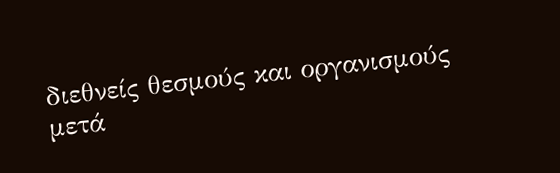διεθνείς θεσμούς και οργανισμούς μετά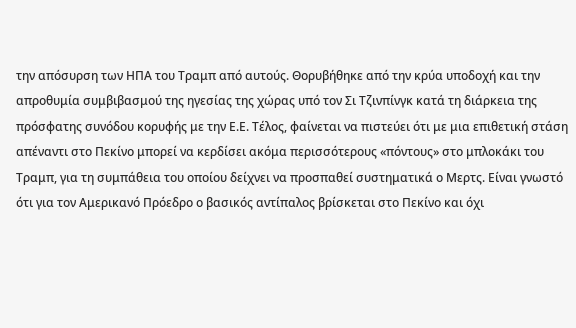την απόσυρση των ΗΠΑ του Τραμπ από αυτούς. Θορυβήθηκε από την κρύα υποδοχή και την απροθυμία συμβιβασμού της ηγεσίας της χώρας υπό τον Σι Τζινπίνγκ κατά τη διάρκεια της πρόσφατης συνόδου κορυφής με την Ε.Ε. Τέλος, φαίνεται να πιστεύει ότι με μια επιθετική στάση απέναντι στο Πεκίνο μπορεί να κερδίσει ακόμα περισσότερους «πόντους» στο μπλοκάκι του Τραμπ, για τη συμπάθεια του οποίου δείχνει να προσπαθεί συστηματικά ο Μερτς. Είναι γνωστό ότι για τον Αμερικανό Πρόεδρο ο βασικός αντίπαλος βρίσκεται στο Πεκίνο και όχι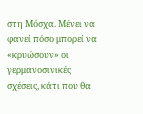στη Μόσχα. Μένει να φανεί πόσο μπορεί να «κρυώσουν» οι γερμανοσινικές σχέσεις, κάτι που θα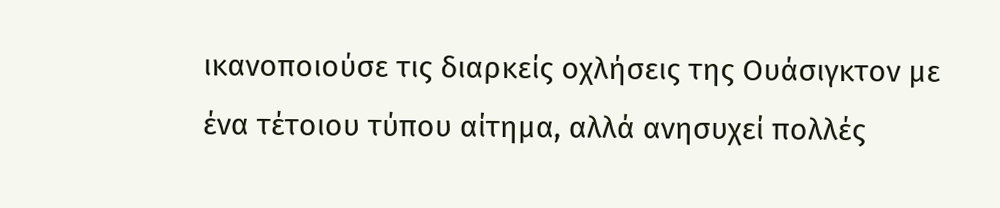ικανοποιούσε τις διαρκείς οχλήσεις της Ουάσιγκτον με ένα τέτοιου τύπου αίτημα, αλλά ανησυχεί πολλές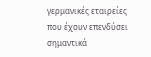γερμανικές εταιρείες που έχουν επενδύσει σημαντικά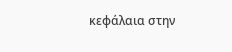κεφάλαια στην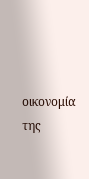οικονομία της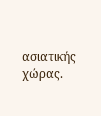ασιατικής χώρας.